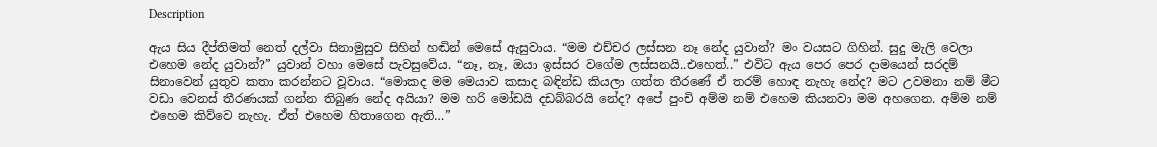Description

ඇය සිය දීප්තිමත් නෙත් දල්වා සිනාමුසුව සිහින් හඬින් මෙසේ ඇසුවාය. “මම එච්චර ලස්සන නෑ නේද යුවාන්? මං වයසට ගිහින්. සුදු මැලි වෙලා එහෙම නේද යුවාන්?” යුවාන් වහා මෙසේ පැවසුවේය. “නෑ, නෑ, ඔයා ඉස්සර වගේම ලස්සනයි..එහෙත්..” එවිට ඇය පෙර පෙර දාමයෙන් සරදම් සිනාවෙන් යුතුව කතා කරන්නට වූවාය. “මොකද මම මෙයාව කසාද බඳින්ඩ කියලා ගත්ත තීරණේ ඒ තරම් හොඳ නැහැ නේද? මට උවමනා නම් මීට වඩා වෙනස් තීරණයක් ගන්න තිබුණ නේද අයියා? මම හරි මෝඩයි දඩබ්බරයි නේද? අපේ පුංචි අම්ම නම් එහෙම කියනවා මම අහගෙන. අම්ම නම් එහෙම කිව්වෙ නැහැ. ඒත් එහෙම හිතාගෙන ඇති…”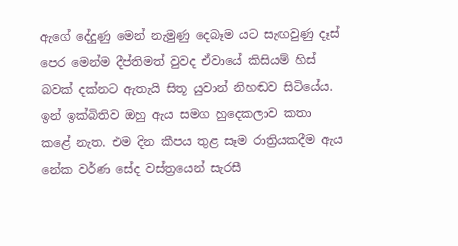ඇගේ දේදුණු මෙන් නැමුණු දෙබෑම යට සැඟවුණු දෑස් පෙර මෙන්ම දීප්තිමත් වුවද ඒවායේ කිසියම් හිස් බවක් දක්නට ඇතැයි සිතූ යුවාන් නිහඬව සිටියේය. ඉන් ඉක්බිතිව ඔහු ඇය සමග හුදෙකලාව කතා කළේ නැත. එම දින කීපය තුළ සෑම රාත්‍රියකදීම ඇය නේක වර්ණ සේද වස්ත්‍රයෙන් සැරසී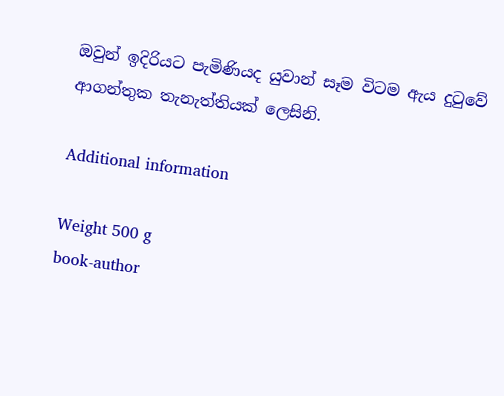ඔවුන් ඉදිරියට පැමිණියද යුවාන් සෑම විටම ඇය දුටුවේ ආගන්තුක තැනැත්තියක් ලෙසිනි.

Additional information

Weight 500 g
book-author